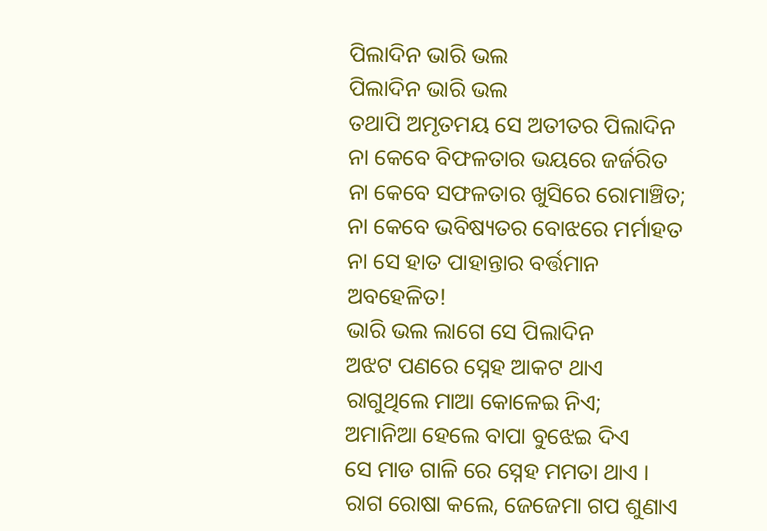ପିଲାଦିନ ଭାରି ଭଲ
ପିଲାଦିନ ଭାରି ଭଲ
ତଥାପି ଅମୃତମୟ ସେ ଅତୀତର ପିଲାଦିନ
ନା କେବେ ବିଫଳତାର ଭୟରେ ଜର୍ଜରିତ
ନା କେବେ ସଫଳତାର ଖୁସିରେ ରୋମାଞ୍ଚିତ;
ନା କେବେ ଭବିଷ୍ୟତର ବୋଝରେ ମର୍ମାହତ
ନା ସେ ହାତ ପାହାନ୍ତାର ବର୍ତ୍ତମାନ ଅବହେଳିତ!
ଭାରି ଭଲ ଲାଗେ ସେ ପିଲାଦିନ
ଅଝଟ ପଣରେ ସ୍ନେହ ଆକଟ ଥାଏ
ରାଗୁଥିଲେ ମାଆ କୋଳେଇ ନିଏ;
ଅମାନିଆ ହେଲେ ବାପା ବୁଝେଇ ଦିଏ
ସେ ମାଡ ଗାଳି ରେ ସ୍ନେହ ମମତା ଥାଏ ।
ରାଗ ରୋଷା କଲେ, ଜେଜେମା ଗପ ଶୁଣାଏ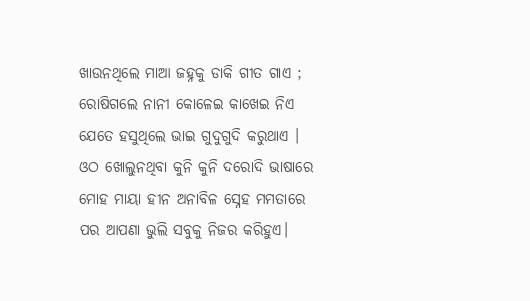ଖାଉନଥିଲେ ମାଆ ଜହ୍ନକୁ ଡାକି ଗୀତ ଗାଏ ;
ରୋଷିଗଲେ ନାନୀ କୋଳେଇ କାଖେଇ ନିଏ
ଯେତେ ହସୁଥିଲେ ଭାଇ ଗୁଦୁଗୁଦି କରୁଥାଏ ।
ଓଠ ଖୋଲୁନଥିବା କୁନି କୁନି ଦରୋଦି ଭାଷାରେ
ମୋହ ମାୟା ହୀନ ଅନାବିଳ ସ୍ନେହ ମମତାରେ
ପର ଆପଣା ଭୁଲି ସବୁକୁ ନିଜର କରିହୁଏ।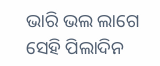ଭାରି ଭଲ ଲାଗେ ସେହି ପିଲାଦିନ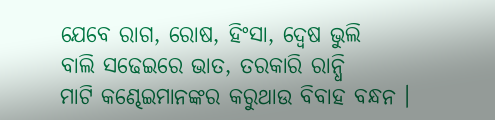ଯେବେ ରାଗ, ରୋଷ, ହିଂସା, ଦ୍ବେଷ ଭୁଲି
ବାଲି ସଢେଇରେ ଭାତ, ତରକାରି ରାନ୍ଧି
ମାଟି କଣ୍ଢେଇମାନଙ୍କର କରୁଥାଉ ବିବାହ ବନ୍ଧନ ।